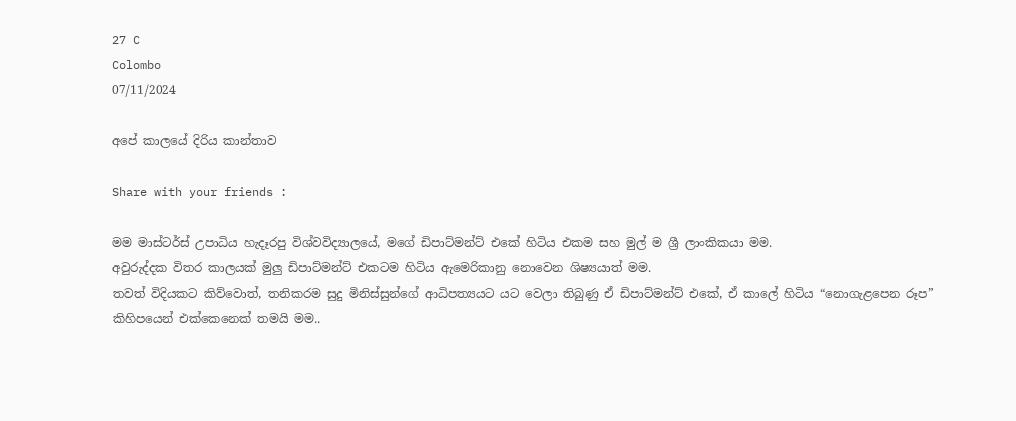27 C
Colombo
07/11/2024

අපේ කාලයේ දිරිය කාන්තාව

Share with your friends :

මම මාස්ටර්ස් උපාධිය හැදෑරපු විශ්වවිද්‍යාලයේ, මගේ ඩිපාට්මන්ට් එකේ හිටිය එකම සහ මුල් ම ශ්‍රී ලාංකිකයා මම.
අවුරුද්දක විතර කාලයක් මුලු ඩිපාට්මන්ට් එකටම හිටිය ඇමෙරිකානු නොවෙන ශිෂ්‍යයාත් මම.
තවත් විදියකට කිව්වොත්, තනිකරම සුදු මිනිස්සුන්ගේ ආධිපත්‍යයට යට වෙලා තිබුණු ඒ ඩිපාට්මන්ට් එකේ, ඒ කාලේ හිටිය “නොගැළපෙන රූප” කිහිපයෙන් එක්කෙනෙක් තමයි මම..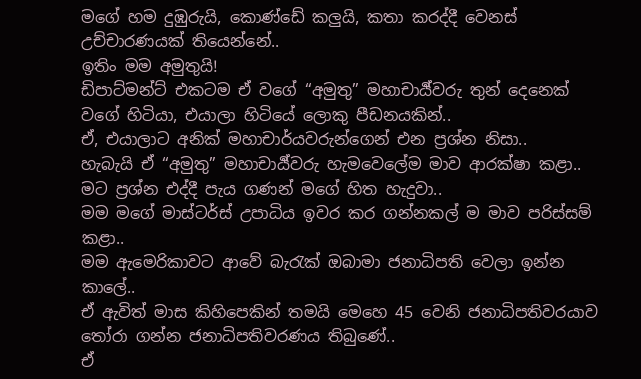මගේ හම දුඹුරුයි, කොණ්ඩේ කලුයි, කතා කරද්දී වෙනස් උච්චාරණයක් තියෙන්නේ..
ඉතිං මම අමුතුයි!
ඩිපාට්මන්ට් එකටම ඒ වගේ “අමුතු” මහාචාර්‍ය්වරු තුන් දෙනෙක් වගේ හිටියා, එයාලා හිටියේ ලොකු පීඩනයකින්..
ඒ, එයාලාට අනික් මහාචාර්යවරුන්ගෙන් එන ප්‍රශ්න නිසා..
හැබැයි ඒ “අමුතු” මහාචාර්‍ය්වරු හැමවෙලේම මාව ආරක්ෂා කළා..
මට ප්‍රශ්න එද්දී පැය ගණන් මගේ හිත හැදුවා..
මම මගේ මාස්ටර්ස් උපාධිය ඉවර කර ගන්නකල් ම මාව පරිස්සම් කළා..
මම ඇමෙරිකාවට ආවේ බැරැක් ඔබාමා ජනාධිපති වෙලා ඉන්න කාලේ..
ඒ ඇවිත් මාස කිහිපෙකින් තමයි මෙහෙ 45 වෙනි ජනාධිපතිවරයාව තෝරා ගන්න ජනාධිපතිවරණය තිබුණේ..
ඒ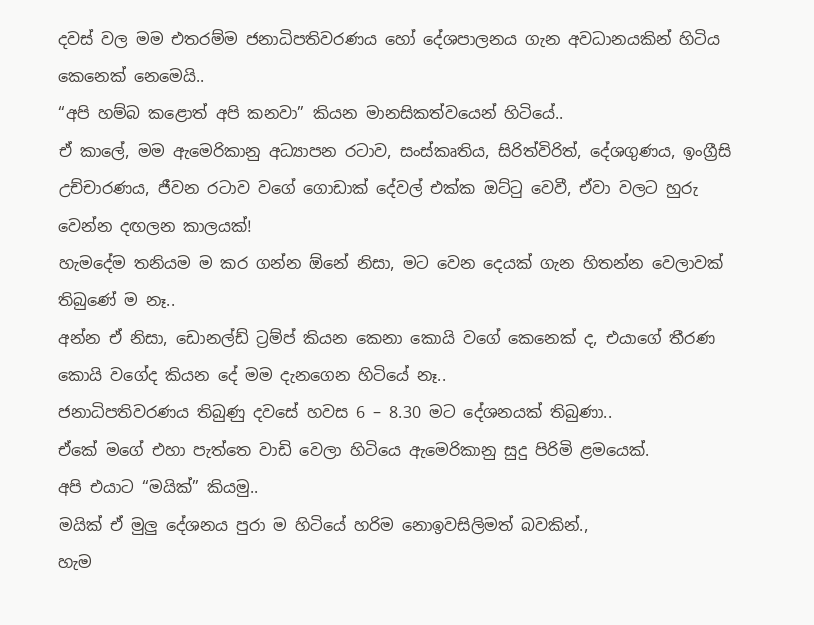දවස් වල මම එතරම්ම ජනාධිපතිවරණය හෝ දේශපාලනය ගැන අවධානයකින් හිටිය කෙනෙක් නෙමෙයි..
“අපි හම්බ කළොත් අපි කනවා” කියන මානසිකත්වයෙන් හිටියේ..
ඒ කාලේ, මම ඇමෙරිකානු අධ්‍යාපන රටාව, සංස්කෘතිය, සිරිත්විරිත්, දේශගුණය, ඉංග්‍රීසි උච්චාරණය, ජීවන රටාව වගේ ගොඩාක් දේවල් එක්ක ඔට්ටු වෙවී, ඒවා වලට හුරු වෙන්න දඟලන කාලයක්!
හැමදේම තනියම ම කර ගන්න ඕනේ නිසා, මට වෙන දෙයක් ගැන හිතන්න වෙලාවක් තිබුණේ ම නෑ..
අන්න ඒ නිසා, ඩොනල්ඩ් ට්‍රම්ප් කියන කෙනා කොයි වගේ කෙනෙක් ද, එයාගේ තීරණ කොයි වගේද කියන දේ මම දැනගෙන හිටියේ නෑ..
ජනාධිපතිවරණය තිබුණු දවසේ හවස 6 – 8.30 මට දේශනයක් තිබුණා..
ඒකේ මගේ එහා පැත්තෙ වාඩි වෙලා හිටියෙ ඇමෙරිකානු සුදු පිරිමි ළමයෙක්.
අපි එයාට “මයික්” කියමු..
මයික් ඒ මුලු දේශනය පුරා ම හිටියේ හරිම නොඉවසිලිමත් බවකින්.,
හැම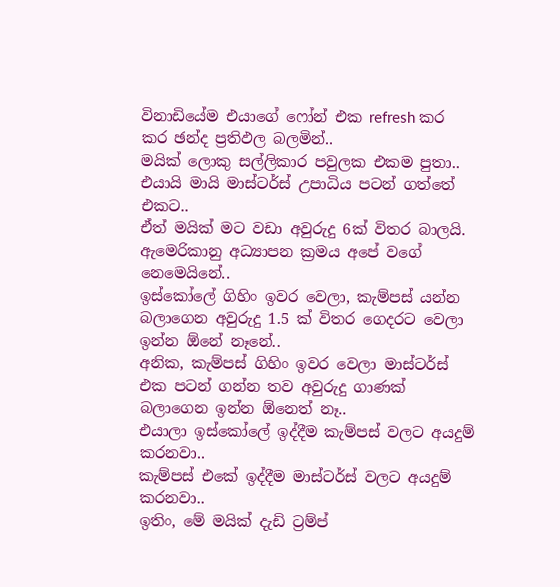විනාඩියේම එයාගේ ෆෝන් එක refresh කර කර ඡන්ද ප්‍රතිඵල බලමින්..
මයික් ලොකු සල්ලිකාර පවුලක එකම පුතා..
එයායි මායි මාස්ටර්ස් උපාධිය පටන් ගත්තේ එකට..
ඒත් මයික් මට වඩා අවුරුදු 6ක් විතර බාලයි.
ඇමෙරිකානු අධ්‍යාපන ක්‍රමය අපේ වගේ නෙමෙයිනේ..
ඉස්කෝලේ ගිහිං ඉවර වෙලා, කැම්පස් යන්න බලාගෙන අවුරුදු 1.5 ක් විතර ගෙදරට වෙලා ඉන්න ඕනේ නෑනේ..
අනික, කැම්පස් ගිහිං ඉවර වෙලා මාස්ටර්ස් එක පටන් ගන්න තව අවුරුදු ගාණක් බලාගෙන ඉන්න ඕනෙත් නෑ..
එයාලා ඉස්කෝලේ ඉද්දීම කැම්පස් වලට අයදුම් කරනවා..
කැම්පස් එකේ ඉද්දීම මාස්ටර්ස් වලට අයදුම් කරනවා..
ඉතිං, මේ මයික් දැඩි ට්‍රම්ප්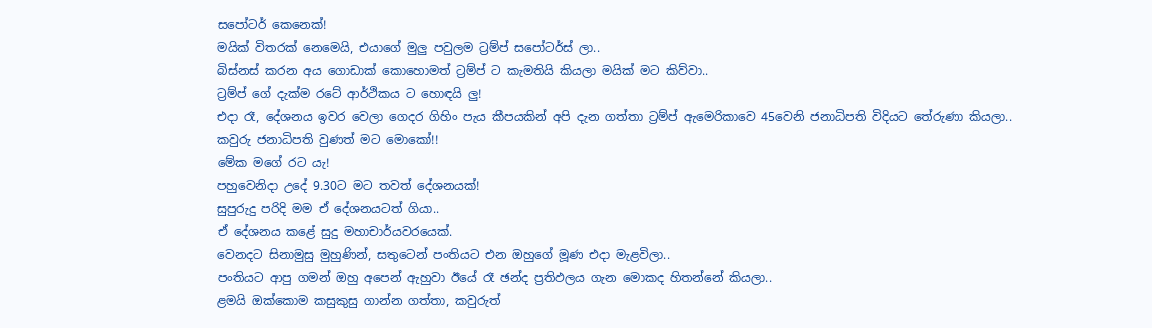සපෝටර් කෙනෙක්!
මයික් විතරක් නෙමෙයි, එයාගේ මුලු පවුලම ට්‍රම්ප් සපෝටර්ස් ලා..
බිස්නස් කරන අය ගොඩාක් කොහොමත් ට්‍රම්ප් ට කැමතියි කියලා මයික් මට කිව්වා..
ට්‍රම්ප් ගේ දැක්ම රටේ ආර්ථිකය ට හොඳයි ලු!
එදා රෑ, දේශනය ඉවර වෙලා ගෙදර ගිහිං පැය කීපයකින් අපි දැන ගත්තා ට්‍රම්ප් ඇමෙරිකාවෙ 45වෙනි ජනාධිපති විදියට තේරුණා කියලා..
කවුරු ජනාධිපති වුණත් මට මොකෝ!!
මේක මගේ රට යැ!
පහුවෙනිදා උදේ 9.30ට මට තවත් දේශනයක්!
සුපුරුදු පරිදි මම ඒ දේශනයටත් ගියා..
ඒ දේශනය කළේ සුදු මහාචාර්යවරයෙක්.
වෙනදට සිනාමුසු මුහුණින්, සතුටෙන් පංතියට එන ඔහුගේ මූණ එදා මැළවිලා..
පංතියට ආපු ගමන් ඔහු අපෙන් ඇහුවා ඊයේ රෑ ඡන්ද ප්‍රතිඵලය ගැන මොකද හිතන්නේ කියලා..
ළමයි ඔක්කොම කසුකුසු ගාන්න ගත්තා, කවුරුත්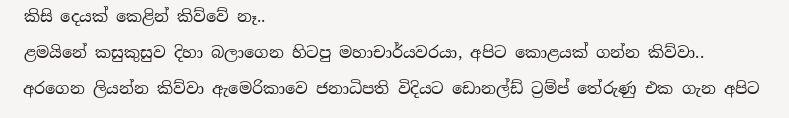කිසි දෙයක් කෙළින් කිව්වේ නෑ..
ළමයිනේ කසුකුසුව දිහා බලාගෙන හිටපු මහාචාර්යවරයා, අපිට කොළයක් ගන්න කිව්වා..
අරගෙන ලියන්න කිව්වා ඇමෙරිකාවෙ ජනාධිපති විදියට ඩොනල්ඩ් ට්‍රම්ප් තේරුණු එක ගැන අපිට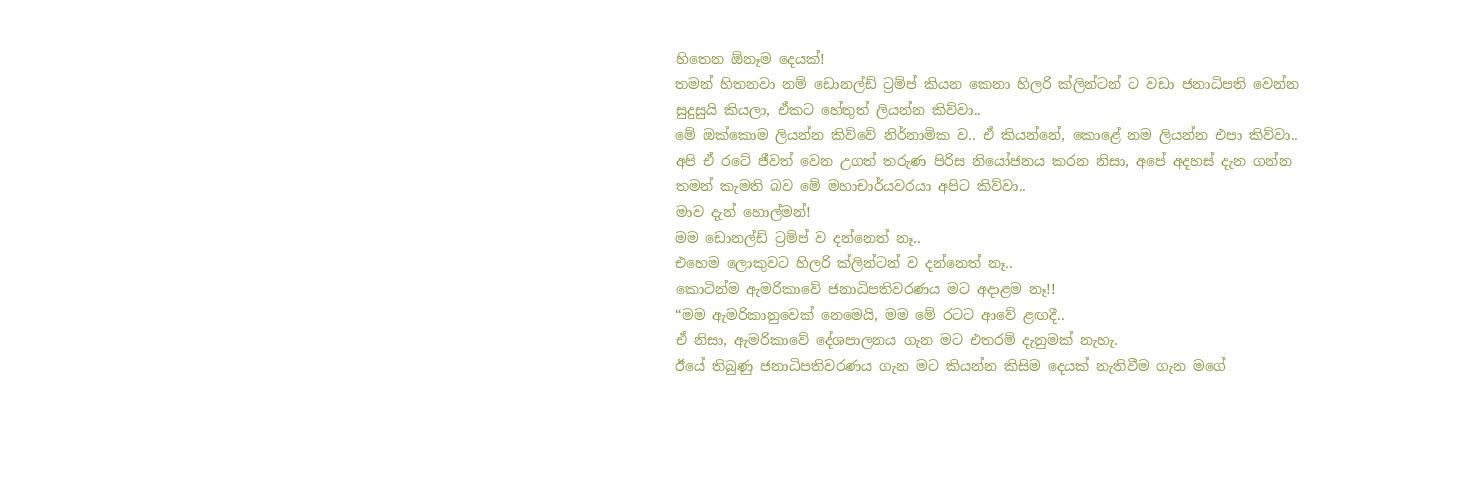හිතෙන ඕනෑම දෙයක්!
තමන් හිතනවා නම් ඩොනල්ඩ් ට්‍රම්ප් කියන කෙනා හිලරි ක්ලින්ටන් ට වඩා ජනාධිපති වෙන්න සුදුසුයි කියලා, ඒකට හේතුත් ලියන්න කිව්වා..
මේ ඔක්කොම ලියන්න කිව්වේ නිර්නාමික ව.. ඒ කියන්නේ, කොළේ නම ලියන්න එපා කිව්වා..
අපි ඒ රටේ ජීවත් වෙන උගත් තරුණ පිරිස නියෝජනය කරන නිසා, අපේ අදහස් දැන ගන්න තමන් කැමති බව මේ මහාචාර්යවරයා අපිට කිව්වා..
මාව දැන් හොල්මන්!
මම ඩොනල්ඩ් ට්‍රම්ප් ව දන්නෙත් නෑ..
එහෙම ලොකුවට හිලරි ක්ලින්ටන් ව දන්නෙත් නෑ..
කොටින්ම ඇමරිකාවේ ජනාධිපතිවරණය මට අදාළම නෑ!!
“මම ඇමරිකානුවෙක් නෙමෙයි, මම මේ රටට ආවේ ළඟදී..
ඒ නිසා, ඇමරිකාවේ දේශපාලනය ගැන මට එතරම් දැනුමක් නැහැ.
ඊයේ තිබුණු ජනාධිපතිවරණය ගැන මට කියන්න කිසිම දෙයක් නැතිවීම ගැන මගේ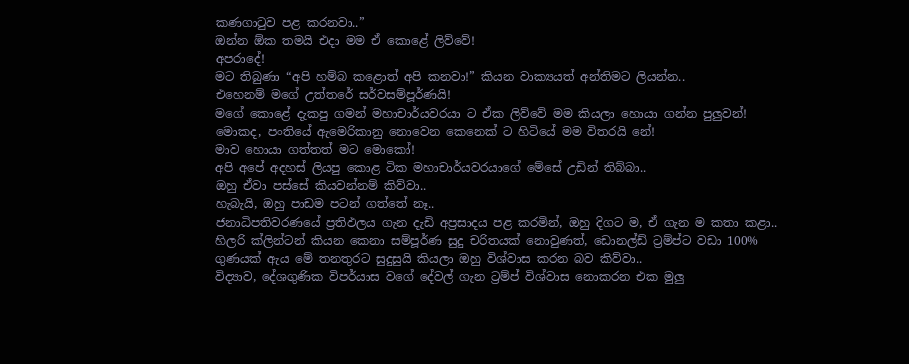කණගාටුව පළ කරනවා..”
ඔන්න ඕක තමයි එදා මම ඒ කොළේ ලිව්වේ!
අපරාදේ!
මට තිබුණා “අපි හම්බ කළොත් අපි කනවා!” කියන වාක්‍යයත් අන්තිමට ලියන්න..
එහෙනම් මගේ උත්තරේ සර්වසම්පූර්ණයි!
මගේ කොළේ දැකපු ගමන් මහාචාර්යවරයා ට ඒක ලිව්වේ මම කියලා හොයා ගන්න පුලුවන්! මොකද, පංතියේ ඇමෙරිකානු නොවෙන කෙනෙක් ට හිටියේ මම විතරයි නේ!
මාව හොයා ගත්තත් මට මොකෝ!
අපි අපේ අදහස් ලියපු කොළ ටික මහාචාර්යවරයාගේ මේසේ උඩින් තිබ්බා..
ඔහු ඒවා පස්සේ කියවන්නම් කිව්වා..
හැබැයි, ඔහු පාඩම පටන් ගත්තේ නෑ..
ජනාධිපතිවරණයේ ප්‍රතිඵලය ගැන දැඩි අප්‍රසාදය පළ කරමින්, ඔහු දිගට ම, ඒ ගැන ම කතා කළා..
හිලරි ක්ලින්ටන් කියන කෙනා සම්පූර්ණ සුදු චරිතයක් නොවුණත්, ඩොනල්ඩ් ට්‍රම්ප්ට වඩා 100% ගුණයක් ඇය මේ තනතුරට සුදුසුයි කියලා ඔහු විශ්වාස කරන බව කිව්වා..
විද්‍යාව, දේශගුණික විපර්යාස වගේ දේවල් ගැන ට්‍රම්ප් විශ්වාස නොකරන එක මුලු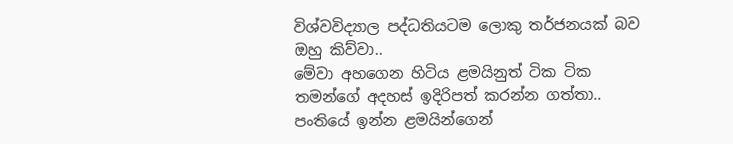විශ්වවිද්‍යාල පද්ධතියටම ලොකු තර්ජනයක් බව ඔහු කිව්වා..
මේවා අහගෙන හිටිය ළමයිනුත් ටික ටික තමන්ගේ අදහස් ඉදිරිපත් කරන්න ගත්තා..
පංතියේ ඉන්න ළමයින්ගෙන්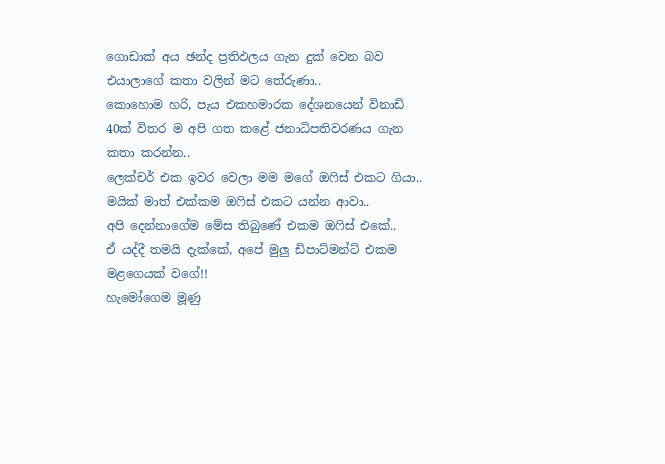ගොඩාක් අය ඡන්ද ප්‍රතිඵලය ගැන දුක් වෙන බව එයාලාගේ කතා වලින් මට තේරුණා..
කොහොම හරි, පැය එකහමාරක දේශනයෙන් විනාඩි 40ක් විතර ම අපි ගත කළේ ජනාධිපතිවරණය ගැන කතා කරන්න..
ලෙක්චර් එක ඉවර වෙලා මම මගේ ඔෆිස් එකට ගියා..
මයික් මාත් එක්කම ඔෆිස් එකට යන්න ආවා..
අපි දෙන්නාගේම මේස තිබුණේ එකම ඔෆිස් එකේ..
ඒ යද්දී තමයි දැක්කේ, අපේ මුලු ඩිපාට්මන්ට් එකම මළගෙයක් වගේ!!
හැමෝගෙම මූණු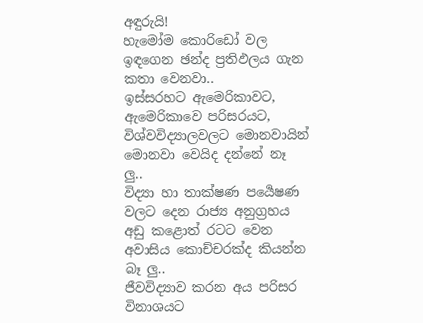අඳුරුයි!
හැමෝම කොරිඩෝ වල ඉඳගෙන ඡන්ද ප්‍රතිඵලය ගැන කතා වෙනවා..
ඉස්සරහට ඇමෙරිකාවට, ඇමෙරිකාවෙ පරිසරයට, විශ්වවිද්‍යාලවලට මොනවායින් මොනවා වෙයිද දන්නේ නෑ ලු..
විද්‍යා හා තාක්ෂණ පර්‍යෙෂණ වලට දෙන රාජ්‍ය අනුග්‍රහය අඩු කළොත් රටට වෙන අවාසිය කොච්චරක්ද කියන්න බෑ ලු..
ජීවවිද්‍යාව කරන අය පරිසර විනාශයට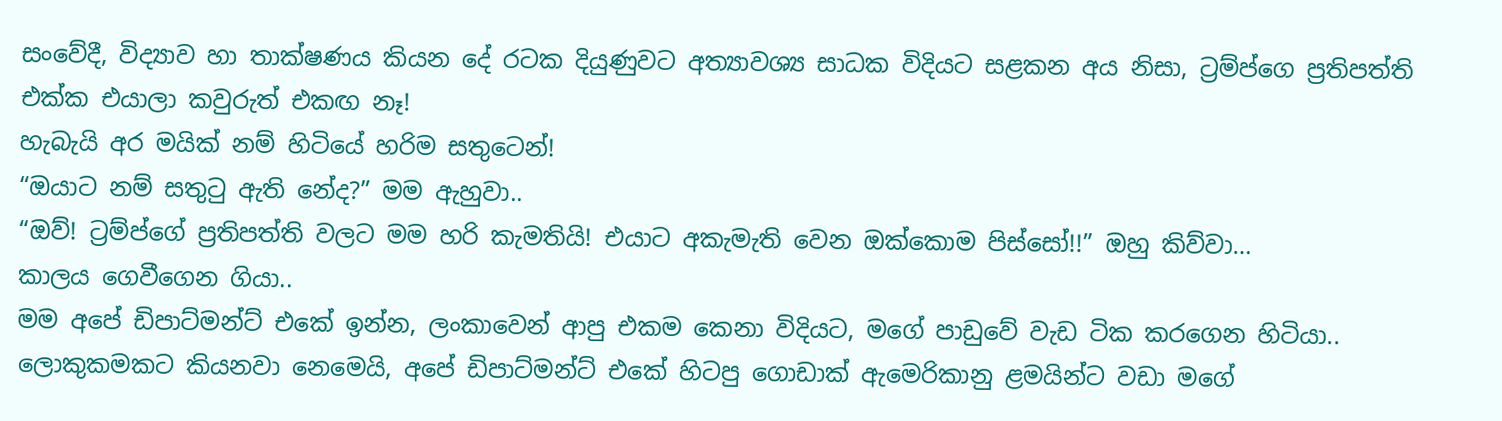සංවේදී, විද්‍යාව හා තාක්ෂණය කියන දේ රටක දියුණුවට අත්‍යාවශ්‍ය සාධක විදියට සළකන අය නිසා, ට්‍රම්ප්ගෙ ප්‍රතිපත්ති එක්ක එයාලා කවුරුත් එකඟ නෑ!
හැබැයි අර මයික් නම් හිටියේ හරිම සතුටෙන්!
“ඔයාට නම් සතුටු ඇති නේද?” මම ඇහුවා..
“ඔව්! ට්‍රම්ප්ගේ ප්‍රතිපත්ති වලට මම හරි කැමතියි! එයාට අකැමැති වෙන ඔක්කොම පිස්සෝ!!” ඔහු කිව්වා…
කාලය ගෙවීගෙන ගියා..
මම අපේ ඩිපාට්මන්ට් එකේ ඉන්න, ලංකාවෙන් ආපු එකම කෙනා විදියට, මගේ පාඩුවේ වැඩ ටික කරගෙන හිටියා..
ලොකුකමකට කියනවා නෙමෙයි, අපේ ඩිපාට්මන්ට් එකේ හිටපු ගොඩාක් ඇමෙරිකානු ළමයින්ට වඩා මගේ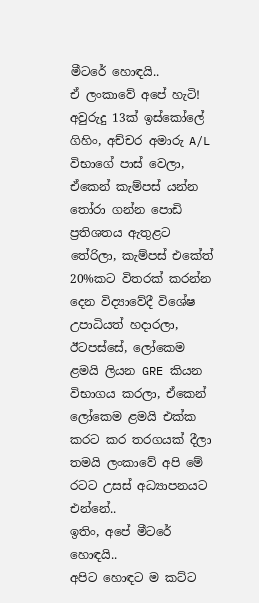මීටරේ හොඳයි..
ඒ ලංකාවේ අපේ හැටි!
අවුරුදු 13ක් ඉස්කෝලේ ගිහිං, අච්චර අමාරු A/L විභාගේ පාස් වෙලා, ඒකෙන් කැම්පස් යන්න තෝරා ගන්න පොඩි ප්‍රතිශතය ඇතුළට තේරිලා, කැම්පස් එකේත් 20%කට විතරක් කරන්න දෙන විද්‍යාවේදී විශේෂ උපාධියත් හදාරලා, ඊටපස්සේ, ලෝකෙම ළමයි ලියන GRE කියන විභාගය කරලා, ඒකෙන් ලෝකෙම ළමයි එක්ක කරට කර තරගයක් දීලා තමයි ලංකාවේ අපි මේ රටට උසස් අධ්‍යාපනයට එන්නේ..
ඉතිං, අපේ මීටරේ හොඳයි..
අපිට හොඳට ම කට්ට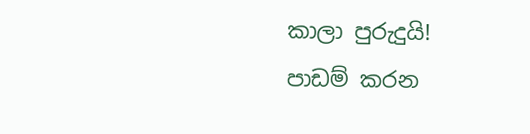කාලා පුරුදුයි!
පාඩම් කරන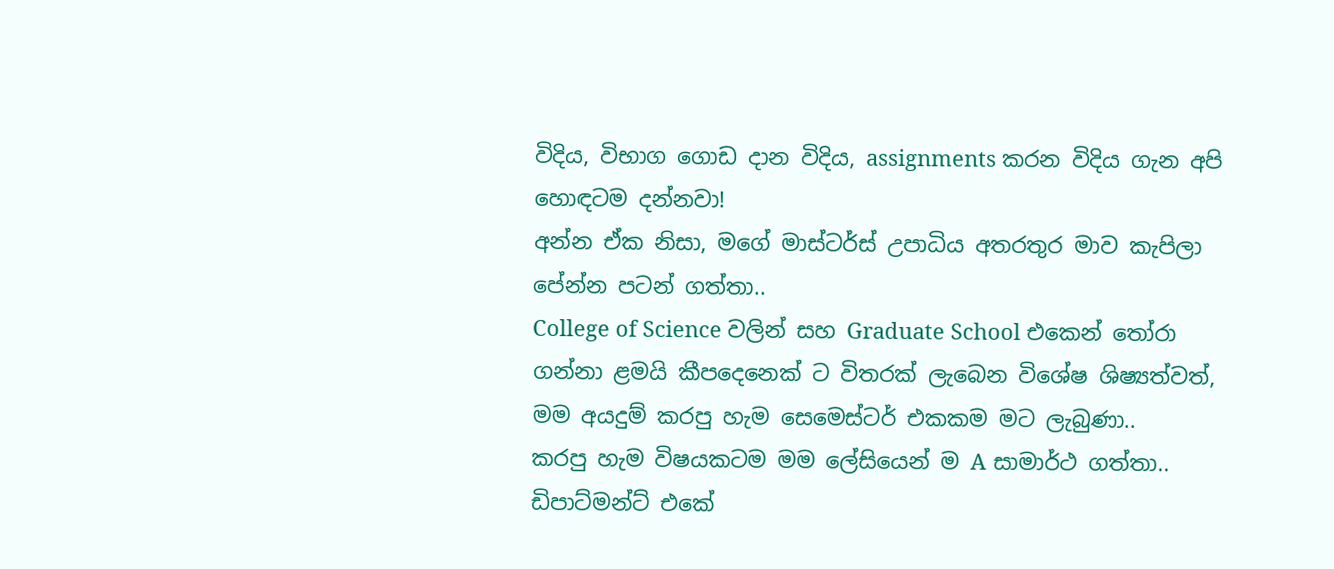විදිය, විභාග ගොඩ දාන විදිය, assignments කරන විදිය ගැන අපි හොඳටම දන්නවා!
අන්න ඒක නිසා, මගේ මාස්ටර්ස් උපාධිය අතරතුර මාව කැපිලා පේන්න පටන් ගත්තා..
College of Science වලින් සහ Graduate School එකෙන් තෝරා ගන්නා ළමයි කීපදෙනෙක් ට විතරක් ලැබෙන විශේෂ ශිෂ්‍යත්වත්, මම අයදුම් කරපු හැම සෙමෙස්‍ටර් එකකම මට ලැබුණා..
කරපු හැම විෂයකටම මම ලේසියෙන් ම A සාමාර්ථ ගත්තා..
ඩිපාට්මන්ට් එකේ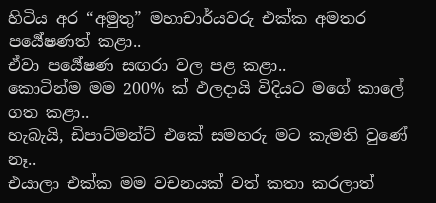හිටිය අර “අමුතු” මහාචාර්යවරු එක්ක අමතර පර්‍යේෂණත් කළා..
ඒවා පර්‍යේෂණ සඟරා වල පළ කළා..
කොටින්ම මම 200% ක් ඵලදායි විදියට මගේ කාලේ ගත කළා..
හැබැයි, ඩිපාට්මන්ට් එකේ සමහරු මට කැමති වුණේ නෑ..
එයාලා එක්ක මම වචනයක් වත් කතා කරලාත්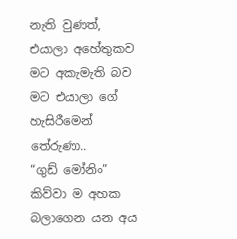නැති වුණත්, එයාලා අහේතුකව මට අකැමැති බව මට එයාලා ගේ හැසිරීමෙන් තේරුණා..
“ගුඩ් මෝනිං” කිව්වා ම අහක බලාගෙන යන අය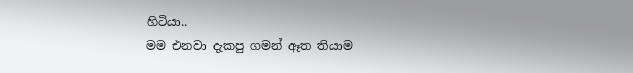හිටියා..
මම එනවා දැකපු ගමන් ඈත තියාම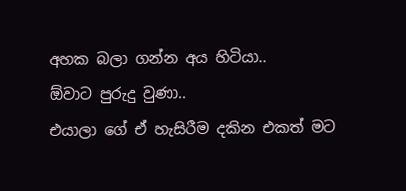අහක බලා ගන්න අය හිටියා..
ඕවාට පුරුදු වුණා..
එයාලා ගේ ඒ හැසිරීම දකින එකත් මට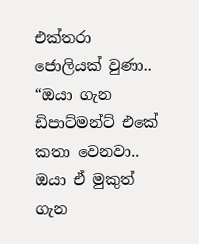එක්තරා ජොලියක් වුණා..
“ඔයා ගැන ඩිපාට්මන්ට් එකේ කතා වෙනවා.. ඔයා ඒ මුකුත් ගැන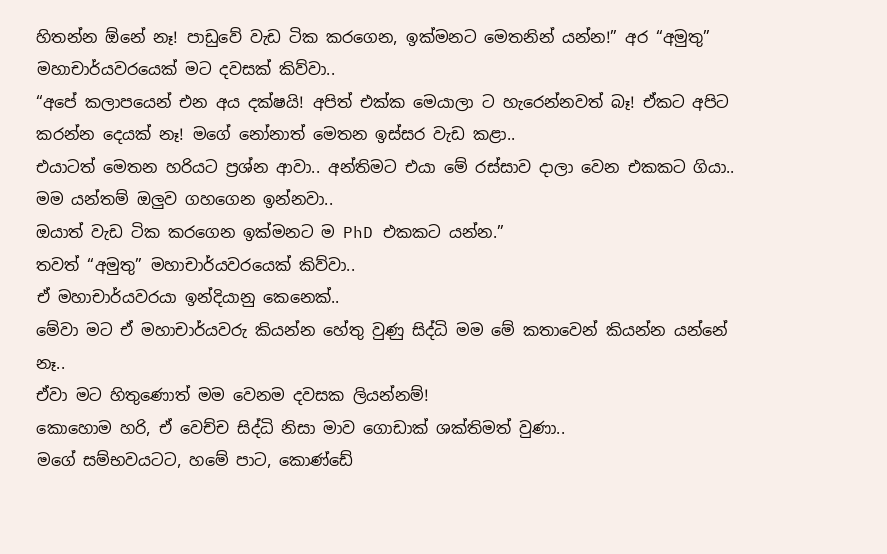හිතන්න ඕනේ නෑ! පාඩුවේ වැඩ ටික කරගෙන, ඉක්මනට මෙතනින් යන්න!” අර “අමුතු” මහාචාර්යවරයෙක් මට දවසක් කිව්වා..
“අපේ කලාපයෙන් එන අය දක්ෂයි! අපිත් එක්ක මෙයාලා ට හැරෙන්නවත් බෑ! ඒකට අපිට කරන්න දෙයක් නෑ! මගේ නෝනාත් මෙතන ඉස්සර වැඩ කළා..
එයාටත් මෙතන හරියට ප්‍රශ්න ආවා.. අන්තිමට එයා මේ රස්සාව දාලා වෙන එකකට ගියා.. මම යන්තම් ඔලුව ගහගෙන ඉන්නවා..
ඔයාත් වැඩ ටික කරගෙන ඉක්මනට ම PhD එකකට යන්න.”
තවත් “අමුතු” මහාචාර්යවරයෙක් කිව්වා..
ඒ මහාචාර්යවරයා ඉන්දියානු කෙනෙක්..
මේවා මට ඒ මහාචාර්යවරු කියන්න හේතු වුණු සිද්ධි මම මේ කතාවෙන් කියන්න යන්නේ නෑ..
ඒවා මට හිතුණොත් මම වෙනම දවසක ලියන්නම්!
කොහොම හරි, ඒ වෙච්ච සිද්ධි නිසා මාව ගොඩාක් ශක්තිමත් වුණා..
මගේ සම්භවයටට, හමේ පාට, කොණ්ඩේ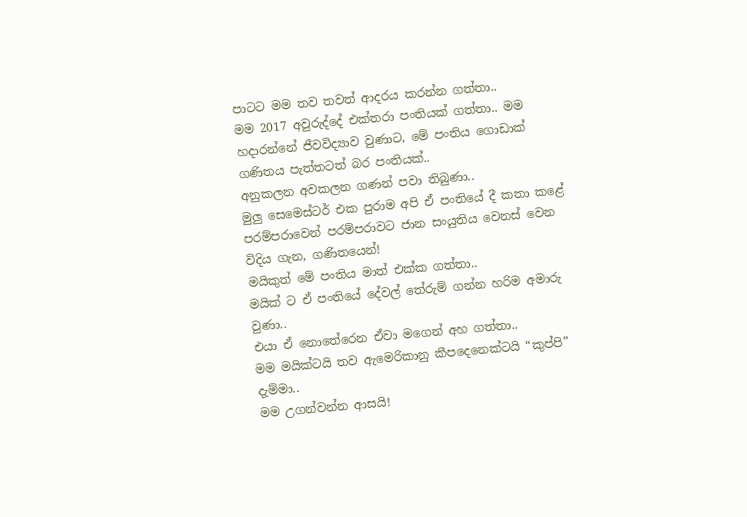පාටට මම තව තවත් ආදරය කරන්න ගත්තා..
මම 2017 අවුරුද්දේ එක්තරා පංතියක් ගත්තා.. මම හදාරන්නේ ජීවවිද්‍යාව වුණාට, මේ පංතිය ගොඩාක් ගණිතය පැත්තටත් බර පංතියක්..
අනුකලන අවකලන ගණන් පවා තිබුණා..
මුලු සෙමෙස්‍ටර් එක පුරාම අපි ඒ පංතියේ දී කතා කළේ පරම්පරාවෙන් පරම්පරාවට ජාන සංයුතිය වෙනස් වෙන විදිය ගැන, ගණිතයෙන්!
මයිකුත් මේ පංතිය මාත් එක්ක ගත්තා..
මයික් ට ඒ පංතියේ දේවල් තේරුම් ගන්න හරිම අමාරු වුණා..
එයා ඒ නොතේරෙන ඒවා මගෙන් අහ ගත්තා..
මම මයික්ටයි තව ඇමෙරිකානු කීපදෙනෙක්ටයි “කුප්පි” දැම්මා..
මම උගන්වන්න ආසයි!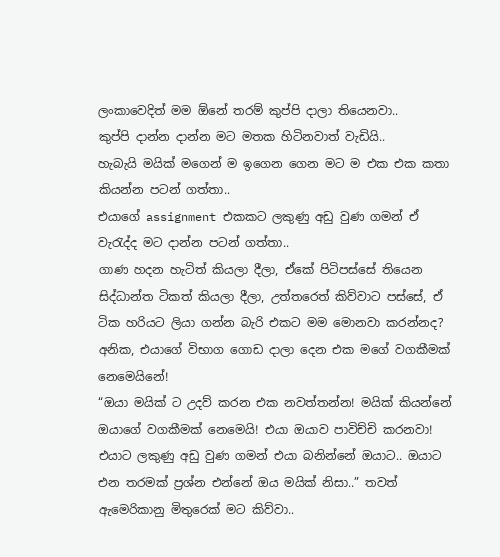ලංකාවෙදිත් මම ඕනේ තරම් කුප්පි දාලා තියෙනවා..
කුප්පි දාන්න දාන්න මට මතක හිටිනවාත් වැඩියි..
හැබැයි මයික් මගෙන් ම ඉගෙන ගෙන මට ම එක එක කතා කියන්න පටන් ගත්තා..
එයාගේ assignment එකකට ලකුණු අඩු වුණ ගමන් ඒ වැරැද්ද මට දාන්න පටන් ගත්තා..
ගාණ හදන හැටිත් කියලා දීලා, ඒකේ පිටිපස්සේ තියෙන සිද්ධාන්ත ටිකත් කියලා දීලා, උත්තරෙත් කිව්වාට පස්සේ, ඒ ටික හරියට ලියා ගන්න බැරි එකට මම මොනවා කරන්නද?
අනික, එයාගේ විභාග ගොඩ දාලා දෙන එක මගේ වගකීමක් නෙමෙයිනේ!
“ඔයා මයික් ට උදව් කරන එක නවත්තන්න! මයික් කියන්නේ ඔයාගේ වගකීමක් නෙමෙයි! එයා ඔයාව පාවිච්චි කරනවා! එයාට ලකුණු අඩු වුණ ගමන් එයා බනින්නේ ඔයාට.. ඔයාට එන තරමක් ප්‍රශ්න එන්නේ ඔය මයික් නිසා..” තවත් ඇමෙරිකානු මිතුරෙක් මට කිව්වා..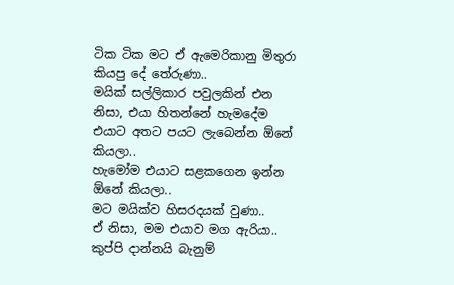ටික ටික මට ඒ ඇමෙරිකානු මිතුරා කියපු දේ තේරුණා..
මයික් සල්ලිකාර පවුලකින් එන නිසා, එයා හිතන්නේ හැමදේම එයාට අතට පයට ලැබෙන්න ඕනේ කියලා..
හැමෝම එයාට සළකගෙන ඉන්න ඕනේ කියලා..
මට මයික්ව හිසරදයක් වුණා..
ඒ නිසා, මම එයාව මග ඇරියා..
කුප්පි දාන්නයි බැනුම්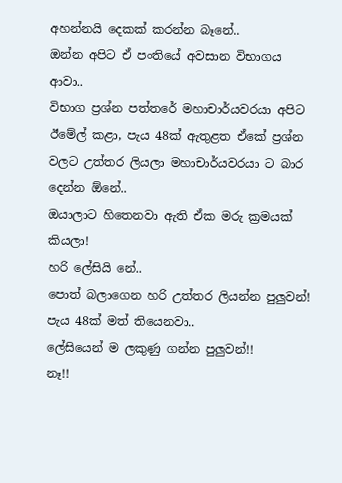අහන්නයි දෙකක් කරන්න බෑනේ..
ඔන්න අපිට ඒ පංතියේ අවසාන විභාගය ආවා..
විභාග ප්‍රශ්න පත්තරේ මහාචාර්යවරයා අපිට ඊමේල් කළා, පැය 48ක් ඇතුළත ඒකේ ප්‍රශ්න වලට උත්තර ලියලා මහාචාර්යවරයා ට බාර දෙන්න ඕනේ..
ඔයාලාට හිතෙනවා ඇති ඒක මරු ක්‍රමයක් කියලා!
හරි ලේසියි නේ..
පොත් බලාගෙන හරි උත්තර ලියන්න පුලුවන්! පැය 48ක් මත් තියෙනවා..
ලේසියෙන් ම ලකුණු ගන්න පුලුවන්!!
නෑ!!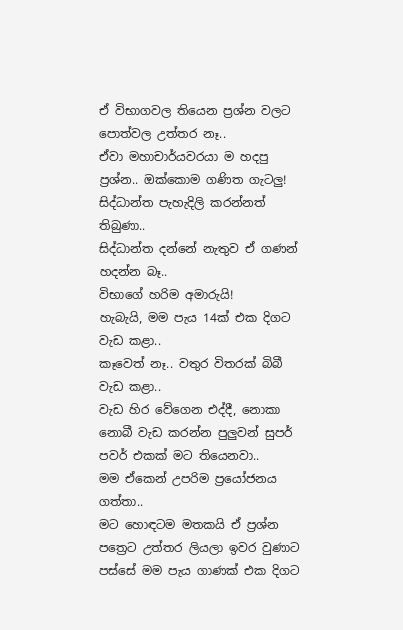ඒ විභාගවල තියෙන ප්‍රශ්න වලට පොත්වල උත්තර නෑ..
ඒවා මහාචාර්යවරයා ම හදපු ප්‍රශ්න.. ඔක්කොම ගණිත ගැටලු!
සිද්ධාන්ත පැහැදිලි කරන්නත් තිබුණා..
සිද්ධාන්ත දන්නේ නැතුව ඒ ගණන් හදන්න බෑ..
විභාගේ හරිම අමාරුයි!
හැබැයි, මම පැය 14ක් එක දිගට වැඩ කළා..
කෑවෙත් නෑ.. වතුර විතරක් බිබී වැඩ කළා..
වැඩ හිර වේගෙන එද්දී, නොකා නොබී වැඩ කරන්න පුලුවන් සුපර් පවර් එකක් මට තියෙනවා..
මම ඒකෙන් උපරිම ප්‍රයෝජනය ගත්තා..
මට හොඳටම මතකයි ඒ ප්‍රශ්න පත්‍රෙට උත්තර ලියලා ඉවර වුණාට පස්සේ මම පැය ගාණක් එක දිගට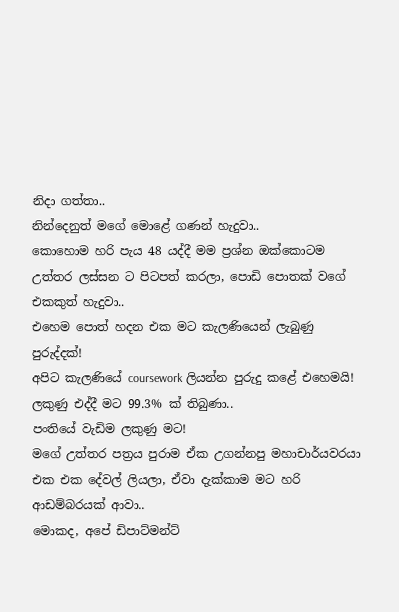නිදා ගත්තා..
නින්දෙනුත් මගේ මොළේ ගණන් හැදුවා..
කොහොම හරි පැය 48 යද්දී මම ප්‍රශ්න ඔක්කොටම උත්තර ලස්සන ට පිටපත් කරලා, පොඩි පොතක් වගේ එකකුත් හැදුවා..
එහෙම පොත් හදන එක මට කැලණියෙන් ලැබුණු පුරුද්දක්!
අපිට කැලණියේ coursework ලියන්න පුරුදු කළේ එහෙමයි!
ලකුණු එද්දී මට 99.3% ක් තිබුණා..
පංතියේ වැඩිම ලකුණු මට!
මගේ උත්තර පත්‍රය පුරාම ඒක උගන්නපු මහාචාර්යවරයා එක එක දේවල් ලියලා, ඒවා දැක්කාම මට හරි ආඩම්බරයක් ආවා..
මොකද, අපේ ඩිපාට්මන්ට්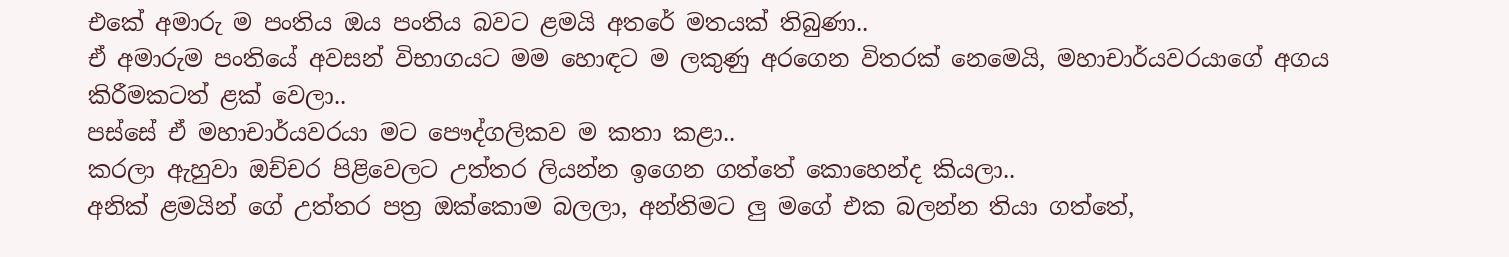එකේ අමාරු ම පංතිය ඔය පංතිය බවට ළමයි අතරේ මතයක් තිබුණා..
ඒ අමාරුම පංතියේ අවසන් විභාගයට මම හොඳට ම ලකුණු අරගෙන විතරක් නෙමෙයි, මහාචාර්යවරයාගේ අගය කිරීමකටත් ළක් වෙලා..
පස්සේ ඒ මහාචාර්යවරයා මට පෞද්ගලිකව ම කතා කළා..
කරලා ඇහුවා ඔච්චර පිළිවෙලට උත්තර ලියන්න ඉගෙන ගත්තේ කොහෙන්ද කියලා..
අනික් ළමයින් ගේ උත්තර පත්‍ර ඔක්කොම බලලා, අන්තිමට ලු මගේ එක බලන්න තියා ගත්තේ,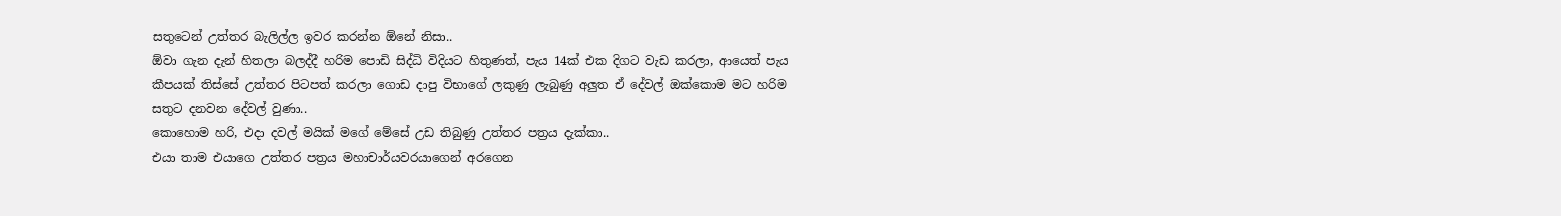සතුටෙන් උත්තර බැලිල්ල ඉවර කරන්න ඕනේ නිසා..
ඕවා ගැන දැන් හිතලා බලද්දී හරිම පොඩි සිද්ධි විදියට හිතුණත්, පැය 14ක් එක දිගට වැඩ කරලා, ආයෙත් පැය කීපයක් තිස්සේ උත්තර පිටපත් කරලා ගොඩ දාපු විභාගේ ලකුණු ලැබුණු අලුත ඒ දේවල් ඔක්කොම මට හරිම සතුට දනවන දේවල් වුණා..
කොහොම හරි, එදා දවල් මයික් මගේ මේසේ උඩ තිබුණු උත්තර පත්‍රය දැක්කා..
එයා තාම එයාගෙ උත්තර පත්‍රය මහාචාර්යවරයාගෙන් අරගෙන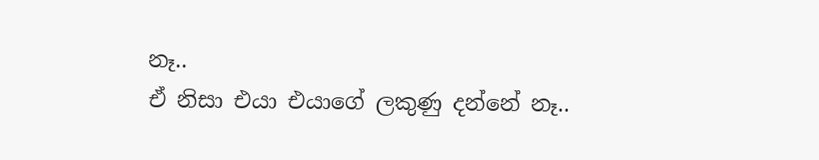නෑ..
ඒ නිසා එයා එයාගේ ලකුණු දන්නේ නෑ..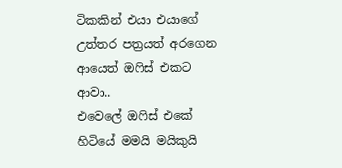ටිකකින් එයා එයාගේ උත්තර පත්‍රයත් අරගෙන ආයෙත් ඔෆිස් එකට ආවා..
එවෙලේ ඔෆිස් එකේ හිටියේ මමයි මයිකුයි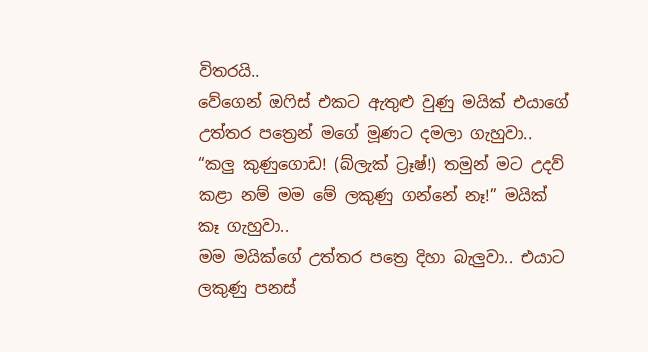විතරයි..
වේගෙන් ඔෆිස් එකට ඇතුළු වුණු මයික් එයාගේ උත්තර පත්‍රෙන් මගේ මූණට දමලා ගැහුවා..
“කලු කුණුගොඩ! (බ්ලැක් ට්‍රෑෂ්!) තමුන් මට උදව් කළා නම් මම මේ ලකුණු ගන්නේ නෑ!” මයික් කෑ ගැහුවා..
මම මයික්ගේ උත්තර පත්‍රෙ දිහා බැලුවා.. එයාට ලකුණු පනස්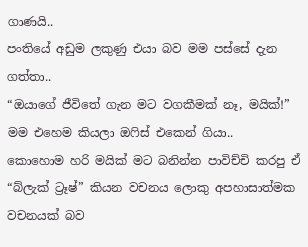ගාණයි..
පංතියේ අඩුම ලකුණු එයා බව මම පස්සේ දැන ගත්තා..
“ඔයාගේ ජීවිතේ ගැන මට වගකීමක් නෑ, මයික්!” මම එහෙම කියලා ඔෆිස් එකෙන් ගියා..
කොහොම හරි මයික් මට බනින්න පාවිච්චි කරපු ඒ “බ්ලැක් ට්‍රෑෂ්” කියන වචනය ලොකු අපහාසාත්මක වචනයක් බව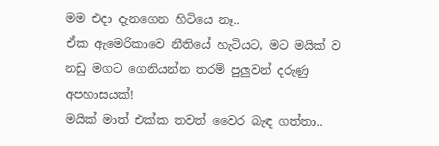මම එදා දැනගෙන හිටියෙ නෑ..
ඒක ඇමෙරිකාවෙ නීතියේ හැටියට, මට මයික් ව නඩු මගට ගෙනියන්න තරම් පුලුවන් දරුණු අපහාසයක්!
මයික් මාත් එක්ක තවත් වෛර බැඳ ගත්තා..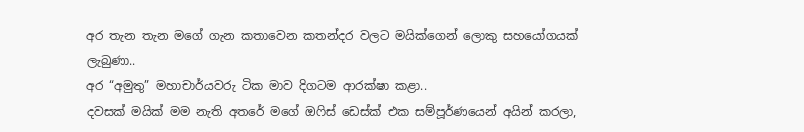අර තැන තැන මගේ ගැන කතාවෙන කතන්දර වලට මයික්ගෙන් ලොකු සහයෝගයක් ලැබුණා..
අර “අමුතු” මහාචාර්යවරු ටික මාව දිගටම ආරක්ෂා කළා..
දවසක් මයික් මම නැති අතරේ මගේ ඔෆිස් ඩෙස්ක් එක සම්පූර්ණයෙන් අයින් කරලා,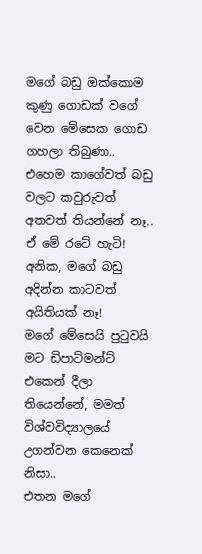මගේ බඩු ඔක්කොම කුණු ගොඩක් වගේ වෙන මේසෙක ගොඩ ගහලා තිබුණා..
එහෙම කාගේවත් බඩු වලට කවුරුවත් අතවත් තියන්නේ නෑ..
ඒ මේ රටේ හැටි!
අනික, මගේ බඩු අදින්න කාටවත් අයිතියක් නෑ!
මගේ මේසෙයි පුටුවයි මට ඩිපාට්මන්ට් එකෙන් දීලා තියෙන්නේ, මමත් විශ්වවිද්‍යාලයේ උගන්වන කෙනෙක් නිසා..
එතන මගේ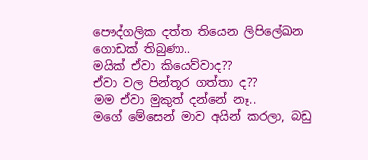පෞද්ගලික දත්ත තියෙන ලිපිලේඛන ගොඩක් තිබුණා..
මයික් ඒවා කියෙව්වාද??
ඒවා වල පින්තූර ගත්තා ද??
මම ඒවා මුකුත් දන්නේ නෑ..
මගේ මේසෙන් මාව අයින් කරලා, බඩු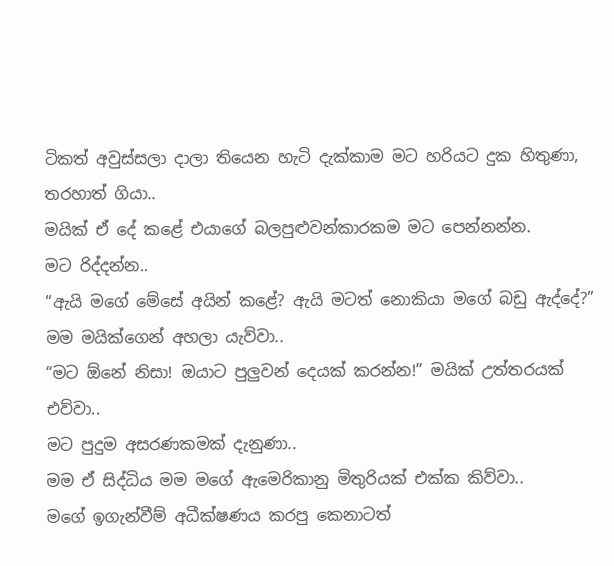ටිකත් අවුස්සලා දාලා තියෙන හැටි දැක්කාම මට හරියට දුක හිතුණා, තරහාත් ගියා..
මයික් ඒ දේ කළේ එයාගේ බලපුළුවන්කාරකම මට පෙන්නන්න.
මට රිද්දන්න..
“ඇයි මගේ මේසේ අයින් කළේ? ඇයි මටත් නොකියා මගේ බඩු ඇද්දේ?” මම මයික්ගෙන් අහලා යැව්වා..
“මට ඕනේ නිසා! ඔයාට පුලුවන් දෙයක් කරන්න!” මයික් උත්තරයක් එව්වා..
මට පුදුම අසරණකමක් දැනුණා..
මම ඒ සිද්ධිය මම මගේ ඇමෙරිකානු මිතුරියක් එක්ක කිව්වා..
මගේ ඉගැන්වීම් අධීක්ෂණය කරපු කෙනාටත්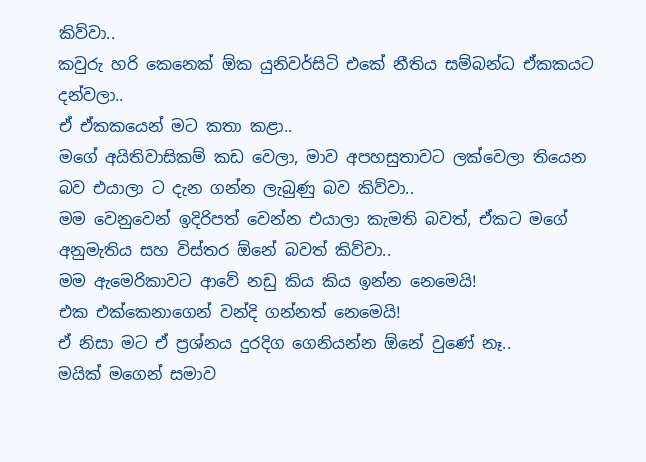කිව්වා..
කවුරු හරි කෙනෙක් ඕක යුනිවර්සිටි එකේ නීතිය සම්බන්ධ ඒකකයට දන්වලා..
ඒ ඒකකයෙන් මට කතා කළා..
මගේ අයිතිවාසිකම් කඩ වෙලා, මාව අපහසුතාවට ලක්වෙලා තියෙන බව එයාලා ට දැන ගන්න ලැබුණු බව කිව්වා..
මම වෙනුවෙන් ඉදිරිපත් වෙන්න එයාලා කැමති බවත්, ඒකට මගේ අනුමැතිය සහ විස්තර ඕනේ බවත් කිව්වා..
මම ඇමෙරිකාවට ආවේ නඩු කිය කිය ඉන්න නෙමෙයි!
එක එක්කෙනාගෙන් වන්දි ගන්නත් නෙමෙයි!
ඒ නිසා මට ඒ ප්‍රශ්නය දුරදිග ගෙනියන්න ඕනේ වුණේ නෑ..
මයික් මගෙන් සමාව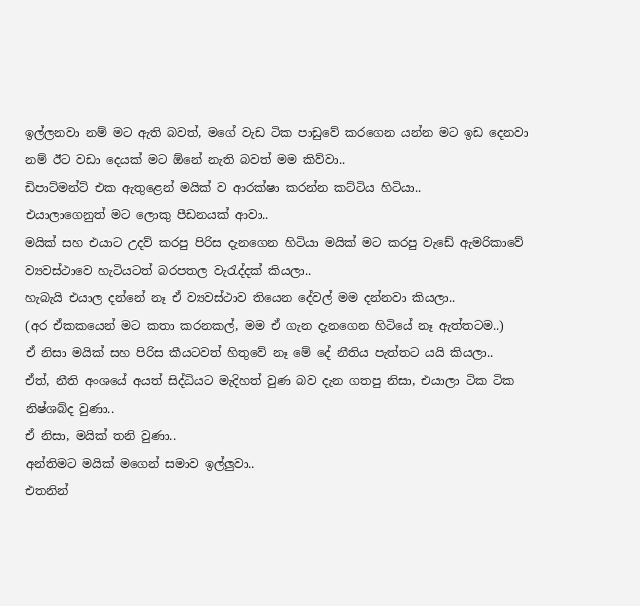ඉල්ලනවා නම් මට ඇති බවත්, මගේ වැඩ ටික පාඩුවේ කරගෙන යන්න මට ඉඩ දෙනවා නම් ඊට වඩා දෙයක් මට ඕනේ නැති බවත් මම කිව්වා..
ඩිපාට්මන්ට් එක ඇතුළෙන් මයික් ව ආරක්ෂා කරන්න කට්ටිය හිටියා..
එයාලාගෙනුත් මට ලොකු පීඩනයක් ආවා..
මයික් සහ එයාට උදව් කරපු පිරිස දැනගෙන හිටියා මයික් මට කරපු වැඩේ ඇමරිකාවේ ව්‍යවස්ථාවෙ හැටියටත් බරපතල වැරැද්දක් කියලා..
හැබැයි එයාල දන්නේ නෑ ඒ ව්‍යවස්ථාව තියෙන දේවල් මම දන්නවා කියලා..
(අර ඒකකයෙන් මට කතා කරනකල්, මම ඒ ගැන දැනගෙන හිටියේ නෑ ඇත්තටම..)
ඒ නිසා මයික් සහ පිරිස කීයටවත් හිතුවේ නෑ මේ දේ නීතිය පැත්තට යයි කියලා..
ඒත්, නීති අංශයේ අයත් සිද්ධියට මැදිහත් වුණ බව දැන ගතපු නිසා, එයාලා ටික ටික නිෂ්ශබ්ද වුණා..
ඒ නිසා, මයික් තනි වුණා..
අන්තිමට මයික් මගෙන් සමාව ඉල්ලුවා..
එතනින්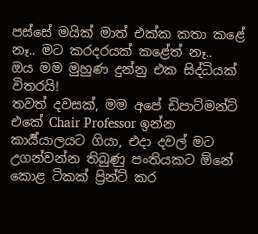පස්සේ මයික් මාත් එක්ක කතා කළේ නෑ.. මට කරදරයක් කළේත් නෑ..
ඔය මම මුහුණ දුන්නු එක සිද්ධියක් විතරයි!
තවත් දවසක්, මම අපේ ඩිපාට්මන්ට් එකේ Chair Professor ඉන්න කාර්‍ය්යාලයට ගියා, එදා දවල් මට උගන්වන්න තිබුණු පංතියකට ඕනේ කොළ ටිකක් ප්‍රින්ට් කර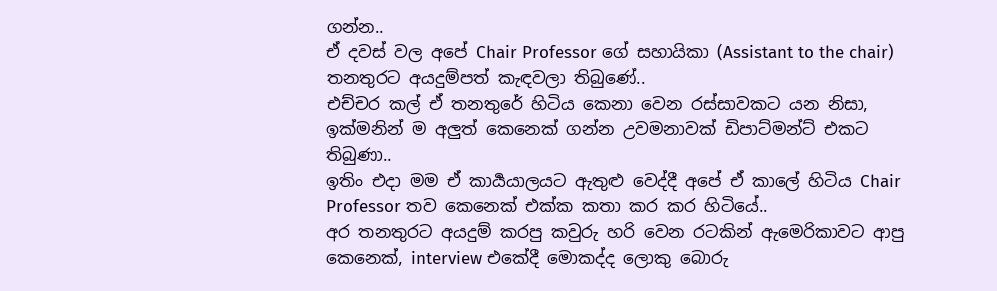ගන්න..
ඒ දවස් වල අපේ Chair Professor ගේ සහායිකා (Assistant to the chair) තනතුරට අයදුම්පත් කැඳවලා තිබුණේ..
එච්චර කල් ඒ තනතුරේ හිටිය කෙනා වෙන රස්සාවකට යන නිසා, ඉක්මනින් ම අලුත් කෙනෙක් ගන්න උවමනාවක් ඩිපාට්මන්ට් එකට තිබුණා..
ඉතිං එදා මම ඒ කාර්‍යයාලයට ඇතුළු වෙද්දී අපේ ඒ කාලේ හිටිය Chair Professor තව කෙනෙක් එක්ක කතා කර කර හිටියේ..
අර තනතුරට අයදුම් කරපු කවුරු හරි වෙන රටකින් ඇමෙරිකාවට ආපු කෙනෙක්, interview එකේදී මොකද්ද ලොකු බොරු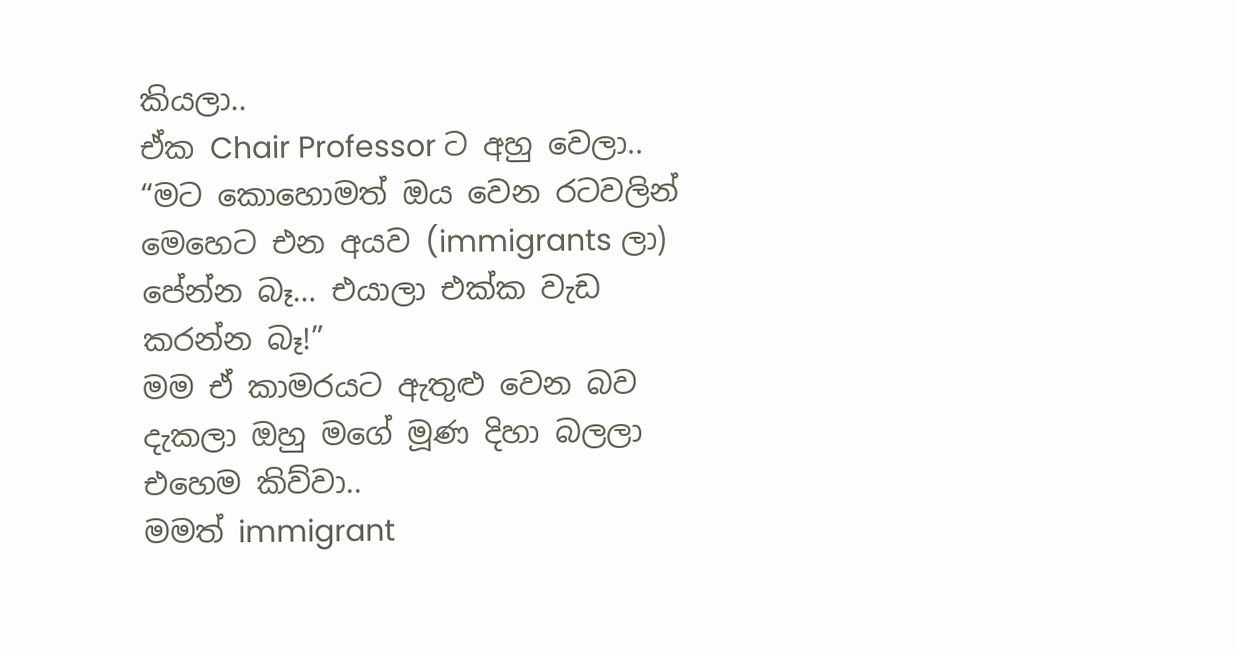කියලා..
ඒක Chair Professor ට අහු වෙලා..
“මට කොහොමත් ඔය වෙන රටවලින් මෙහෙට එන අයව (immigrants ලා) පේන්න බෑ… එයාලා එක්ක වැඩ කරන්න බෑ!”
මම ඒ කාමරයට ඇතුළු වෙන බව දැකලා ඔහු මගේ මූණ දිහා බලලා එහෙම කිව්වා..
මමත් immigrant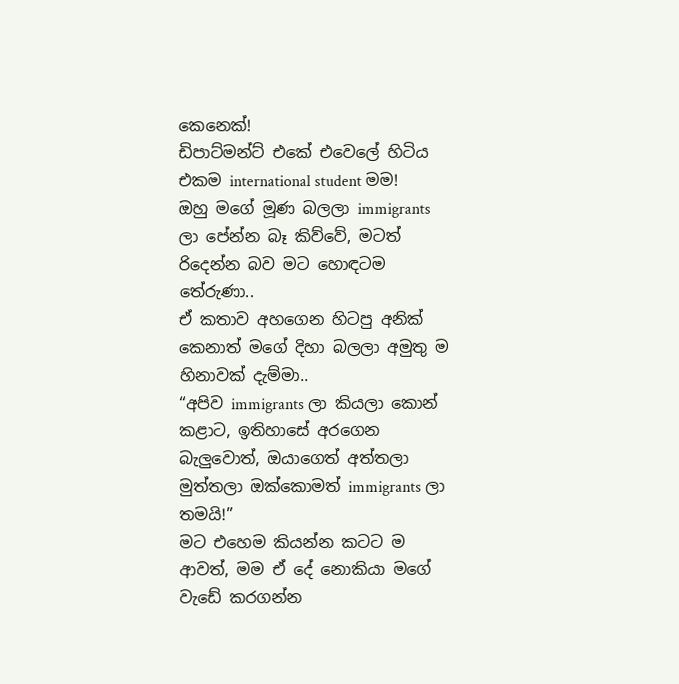කෙනෙක්!
ඩිපාට්මන්ට් එකේ එවෙලේ හිටිය එකම international student මම!
ඔහු මගේ මූණ බලලා immigrants ලා පේන්න බෑ කිව්වේ, මටත් රිදෙන්න බව මට හොඳටම තේරුණා..
ඒ කතාව අහගෙන හිටපු අනික් කෙනාත් මගේ දිහා බලලා අමුතු ම හිනාවක් දැම්මා..
“අපිව immigrants ලා කියලා කොන් කළාට, ඉතිහාසේ අරගෙන බැලුවොත්, ඔයාගෙත් අත්තලා මුත්තලා ඔක්කොමත් immigrants ලා තමයි!”
මට එහෙම කියන්න කටට ම ආවත්, මම ඒ දේ නොකියා මගේ වැඩේ කරගන්න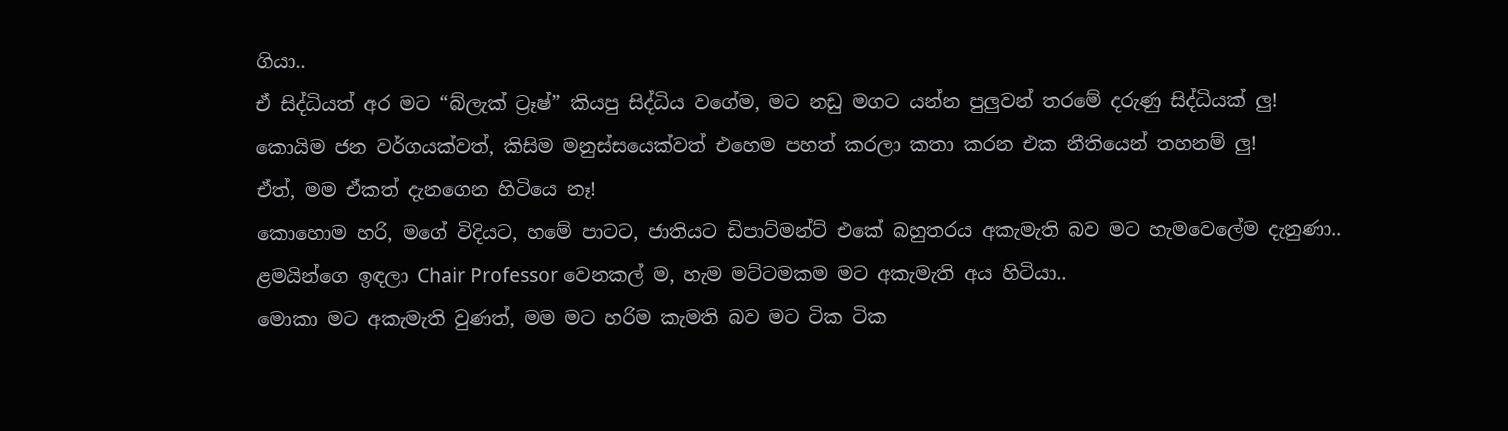ගියා..
ඒ සිද්ධියත් අර මට “බ්ලැක් ට්‍රෑෂ්” කියපු සිද්ධිය වගේම, මට නඩු මගට යන්න පුලුවන් තරමේ දරුණු සිද්ධියක් ලු!
කොයිම ජන වර්ගයක්වත්, කිසිම මනුස්සයෙක්වත් එහෙම පහත් කරලා කතා කරන එක නීතියෙන් තහනම් ලු!
ඒත්, මම ඒකත් දැනගෙන හිටියෙ නෑ!
කොහොම හරි, මගේ විදියට, හමේ පාටට, ජාතියට ඩිපාට්මන්ට් එකේ බහුතරය අකැමැති බව මට හැමවෙලේම දැනුණා..
ළමයින්ගෙ ඉඳලා Chair Professor වෙනකල් ම, හැම මට්ටමකම මට අකැමැති අය හිටියා..
මොකා මට අකැමැති වුණත්, මම මට හරිම කැමති බව මට ටික ටික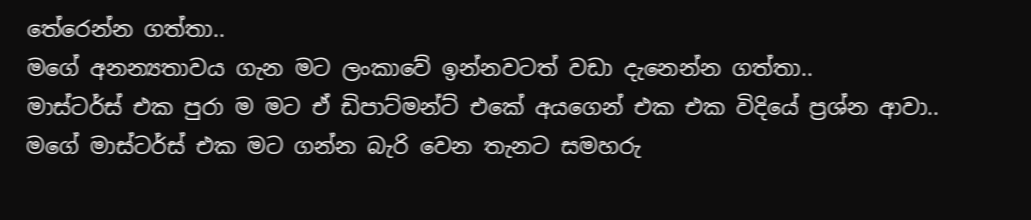තේරෙන්න ගත්තා..
මගේ අනන්‍යතාවය ගැන මට ලංකාවේ ඉන්නවටත් වඩා දැනෙන්න ගත්තා..
මාස්ටර්ස් එක පුරා ම මට ඒ ඩිපාට්මන්ට් එකේ අයගෙන් එක එක විදියේ ප්‍රශ්න ආවා..
මගේ මාස්ටර්ස් එක මට ගන්න බැරි වෙන තැනට සමහරු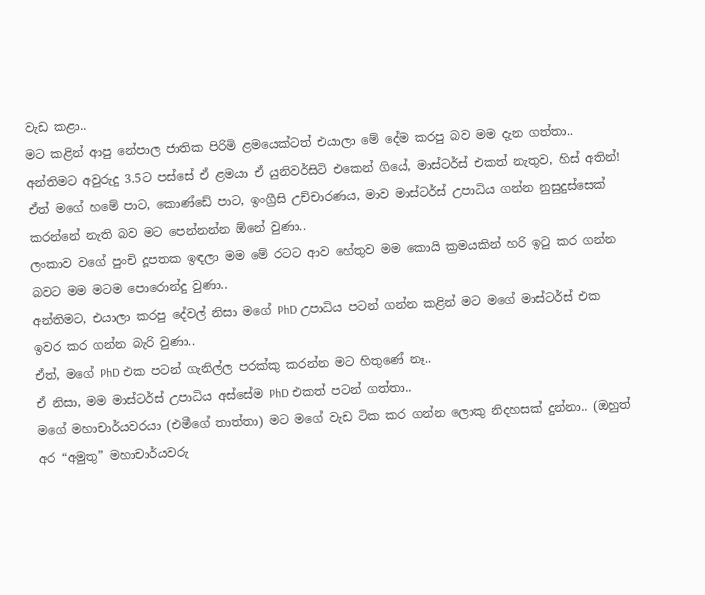වැඩ කළා..
මට කළින් ආපු නේපාල ජාතික පිරිමි ළමයෙක්ටත් එයාලා මේ දේම කරපු බව මම දැන ගත්තා..
අන්තිමට අවුරුදු 3.5ට පස්සේ ඒ ළමයා ඒ යුනිවර්සිටි එකෙන් ගියේ, මාස්ටර්ස් එකත් නැතුව, හිස් අතින්!
ඒත් මගේ හමේ පාට, කොණ්ඩේ පාට, ඉංග්‍රීසි උච්චාරණය, මාව මාස්ටර්ස් උපාධිය ගන්න නුසුදුස්සෙක් කරන්නේ නැති බව මට පෙන්නන්න ඕනේ වුණා..
ලංකාව වගේ පුංචි දූපතක ඉඳලා මම මේ රටට ආව හේතුව මම කොයි ක්‍රමයකින් හරි ඉටු කර ගන්න බවට මම මටම පොරොන්දු වුණා..
අන්තිමට, එයාලා කරපු දේවල් නිසා මගේ PhD උපාධිය පටන් ගන්න කළින් මට මගේ මාස්ටර්ස් එක ඉවර කර ගන්න බැරි වුණා..
ඒත්, මගේ PhD එක පටන් ගැනිල්ල පරක්කු කරන්න මට හිතුණේ නෑ..
ඒ නිසා, මම මාස්ටර්ස් උපාධිය අස්සේම PhD එකත් පටන් ගත්තා..
මගේ මහාචාර්යවරයා (එමීගේ තාත්තා) මට මගේ වැඩ ටික කර ගන්න ලොකු නිදහසක් දුන්නා.. (ඔහුත් අර “අමුතු” මහාචාර්යවරු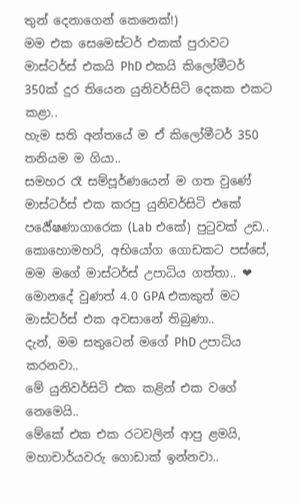තුන් දෙනාගෙන් කෙනෙක්!)
මම එක සෙමෙස්‍ටර් එකක් පුරාවට මාස්ටර්ස් එකයි PhD එකයි කිලෝමීටර් 350ක් දුර තියෙන යුනිවර්සිටි දෙකක එකට කළා..
හැම සති අන්තයේ ම ඒ කිලෝමීටර් 350 තනියම ම ගියා..
සමහර රෑ සම්පූර්ණයෙන් ම ගත වුණේ මාස්ටර්ස් එක කරපු යුනිවර්සිටි එකේ පර්‍යේෂණාගාරෙක (Lab එකේ) පුටුවක් උඩ..
කොහොමහරි, අභියෝග ගොඩකට පස්සේ, මම මගේ මාස්ටර්ස් උපාධිය ගත්තා.. ❤
මොනදේ වුණත් 4.0 GPA එකකුත් මට මාස්ටර්ස් එක අවසානේ තිබුණා..
දැන්, මම සතුටෙන් මගේ PhD උපාධිය කරනවා..
මේ යුනිවර්සිටි එක කළින් එක වගේ නෙමෙයි..
මේකේ එක එක රටවලින් ආපු ළමයි, මහාචාර්යවරු ගොඩාක් ඉන්නවා..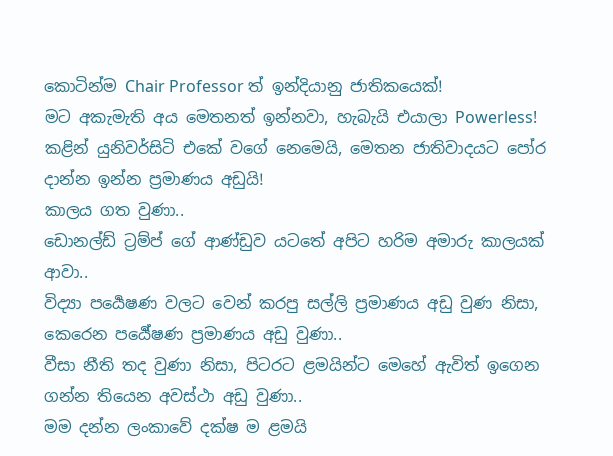කොටින්ම Chair Professor ත් ඉන්දියානු ජාතිකයෙක්!
මට අකැමැති අය මෙතනත් ඉන්නවා, හැබැයි එයාලා Powerless!
කළින් යුනිවර්සිටි එකේ වගේ නෙමෙයි, මෙතන ජාතිවාදයට පෝර දාන්න ඉන්න ප්‍රමාණය අඩුයි!
කාලය ගත වුණා..
ඩොනල්ඩ් ට්‍රම්ප් ගේ ආණ්ඩුව යටතේ අපිට හරිම අමාරු කාලයක් ආවා..
විද්‍යා පර්‍යෙෂණ වලට වෙන් කරපු සල්ලි ප්‍රමාණය අඩු වුණ නිසා, කෙරෙන පර්‍යේෂණ ප්‍රමාණය අඩු වුණා..
වීසා නීති තද වුණා නිසා, පිටරට ළමයින්ට මෙහේ ඇවිත් ඉගෙන ගන්න තියෙන අවස්ථා අඩු වුණා..
මම දන්න ලංකාවේ දක්ෂ ම ළමයි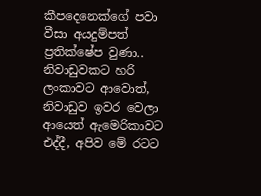කීපදෙනෙක්ගේ පවා වීසා අයදුම්පත් ප්‍රතික්ෂේප වුණා..
නිවාඩුවකට හරි ලංකාවට ආවොත්, නිවාඩුව ඉවර වෙලා ආයෙත් ඇමෙරිකාවට එද්දී, අපිව මේ රටට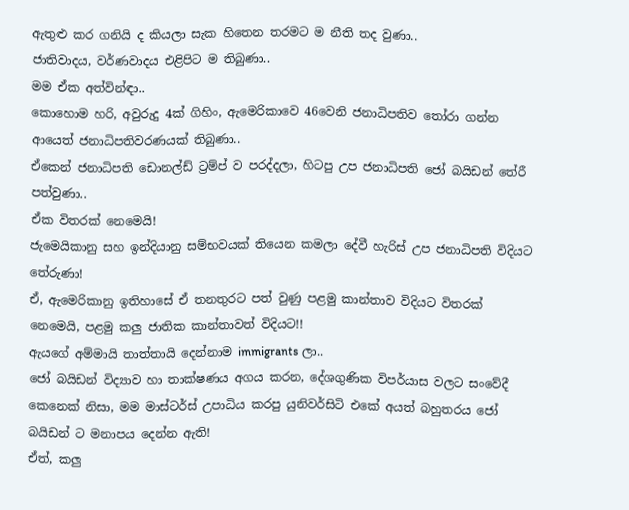ඇතුළු කර ගනියි ද කියලා සැක හිතෙන තරමට ම නීති තද වුණා..
ජාතිවාදය, වර්ණවාදය එළිපිට ම තිබුණා..
මම ඒක අත්වින්ඳා..
කොහොම හරි, අවුරුදු 4ක් ගිහිං, ඇමෙරිකාවෙ 46වෙනි ජනාධිපතිව තෝරා ගන්න ආයෙත් ජනාධිපතිවරණයක් තිබුණා..
ඒකෙන් ජනාධිපති ඩොනල්ඩ් ට්‍රම්ප් ව පරද්දලා, හිටපු උප ජනාධිපති ජෝ බයිඩන් තේරී පත්වුණා..
ඒක විතරක් නෙමෙයි!
ජැමෙයිකානු සහ ඉන්දියානු සම්භවයක් තියෙන කමලා දේවී හැරිස් උප ජනාධිපති විදියට තේරුණා!
ඒ, ඇමෙරිකානු ඉතිහාසේ ඒ තනතුරට පත් වුණු පළමු කාන්තාව විදියට විතරක් නෙමෙයි, පළමු කලු ජාතික කාන්තාවත් විදියට!!
ඇයගේ අම්මායි තාත්තායි දෙන්නාම immigrants ලා..
ජෝ බයිඩන් විද්‍යාව හා තාක්ෂණය අගය කරන, දේශගුණික විපර්යාස වලට සංවේදී කෙනෙක් නිසා, මම මාස්ටර්ස් උපාධිය කරපු යුනිවර්සිටි එකේ අයත් බහුතරය ජෝ බයිඩන් ට මනාපය දෙන්න ඇති!
ඒත්, කලු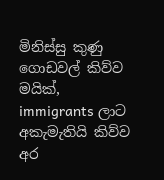මිනිස්සු කුණු ගොඩවල් කිව්ව මයික්, immigrants ලාට අකැමැතියි කිව්ව අර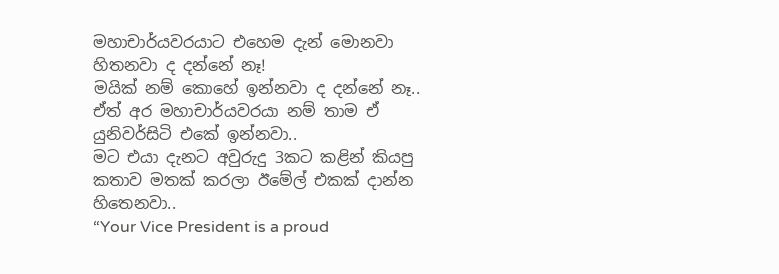මහාචාර්යවරයාට එහෙම දැන් මොනවා හිතනවා ද දන්නේ නෑ!
මයික් නම් කොහේ ඉන්නවා ද දන්නේ නෑ..
ඒත් අර මහාචාර්යවරයා නම් තාම ඒ යුනිවර්සිටි එකේ ඉන්නවා..
මට එයා දැනට අවුරුදු 3කට කළින් කියපු කතාව මතක් කරලා ඊමේල් එකක් දාන්න හිතෙනවා..
“Your Vice President is a proud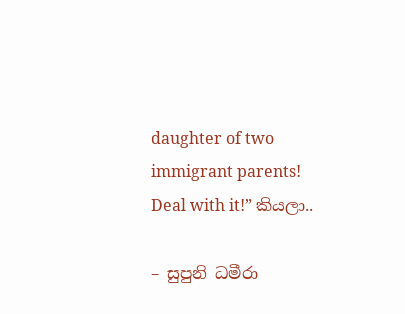daughter of two immigrant parents! Deal with it!” කියලා..

– සුපුනි ධමීරා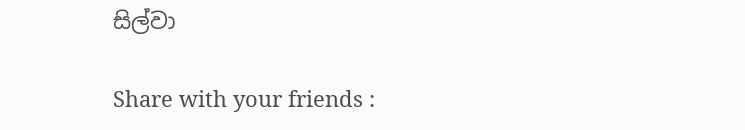සිල්වා

Share with your friends :